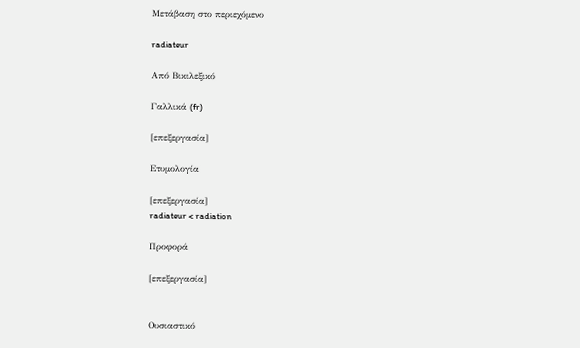Μετάβαση στο περιεχόμενο

radiateur

Από Βικιλεξικό

Γαλλικά (fr)

[επεξεργασία]

Ετυμολογία

[επεξεργασία]
radiateur < radiation

Προφορά

[επεξεργασία]


Ουσιαστικό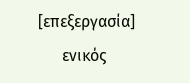[επεξεργασία]
      ενικός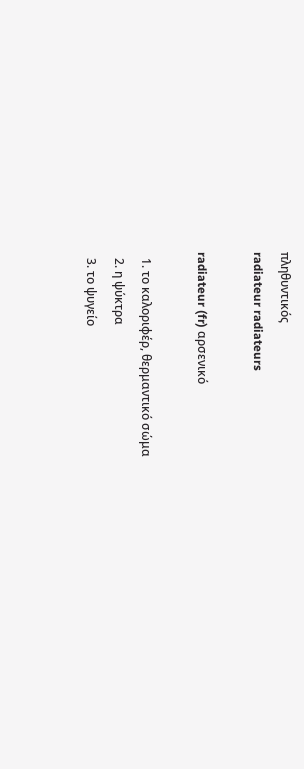πληθυντικός
radiateur radiateurs

radiateur (fr) αρσενικό

  1. το καλοριφέρ, θερμαντικό σώμα
  2. η ψύκτρα
  3. το ψυγείο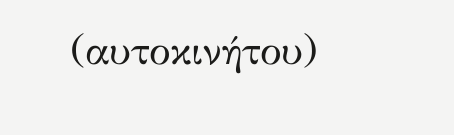(αυτοκινήτου)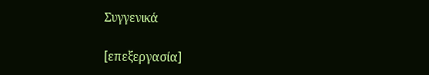Συγγενικά

[επεξεργασία]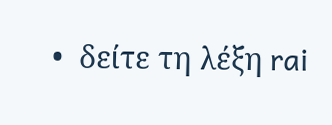•  δείτε τη λέξη rai